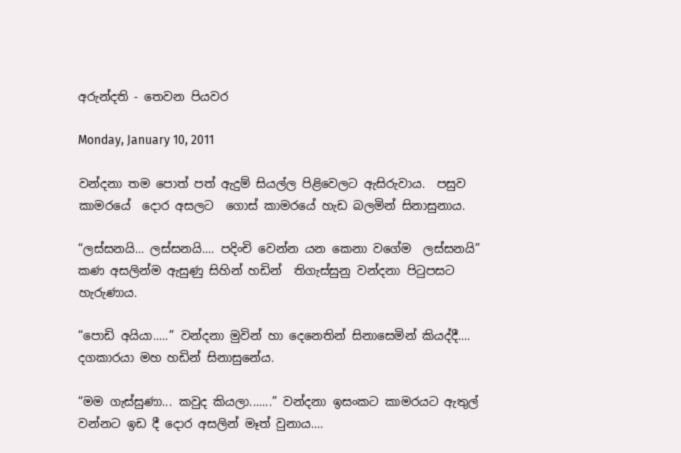අරුන්දති - තෙවන පියවර

Monday, January 10, 2011

වන්දනා තම පොත් පත් ඇදුම් සියල්ල පිළිවෙලට ඇසිරුවාය.  පසුව කාමරයේ  දොර අසලට  ගොස් කාමරයේ හැඩ බලමින් සිනාසුනාය.

“ලස්සනයි... ලස්සනයි.... පදිංචි වෙන්න යන කෙනා වගේම  ලස්සනයි” කණ අසලින්ම ඇසුණු සිහින් හඩින්  තිගැස්සුනු වන්දනා පිටුපසට හැරුණාය.

“පොඩි අයියා.....” වන්දනා මුවින් හා දෙනෙතින් සිනාසෙමින් කියද්දී.... දගකාරයා මහ හඩින් සිනාසුනේය.

“මම ගැස්සුණා... කවුද කියලා.......” වන්දනා ඉසංකට කාමරයට ඇතුල් වන්නට ඉඩ දී දොර අසලින් මෑත් වුනාය....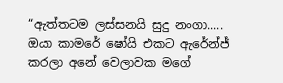“ඇත්තටම ලස්සනයි සුදු නංගා..... ඔයා කාමරේ ෂෝයි එකට ඇරේන්ජ් කරලා අනේ වෙලාවක මගේ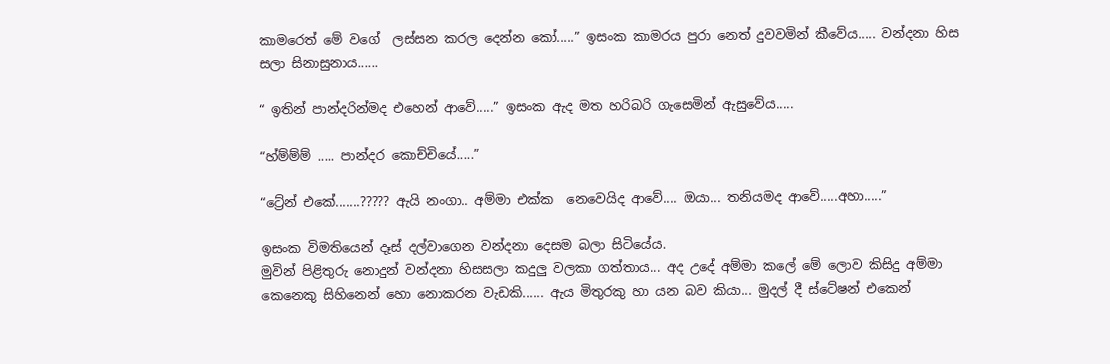කාමරෙත් මේ වගේ  ලස්සන කරල දෙන්න කෝ.....” ඉසංක කාමරය පුරා නෙත් දුවවමින් කීවේය..... වන්දනා හිස සලා සිනාසුනාය......

“ ඉතින් පාන්දරින්මද එහෙන් ආවේ.....” ඉසංක ඇද මත හරිබරි ගැසෙමින් ඇසුවේය.....

“හ්ම්ම්ම් ..... පාන්දර කොච්චියේ.....”

“ට්‍රේන් එකේ.......????? ඇයි නංගා.. අම්මා එක්ක  නෙවෙයිද ආවේ.... ඔයා... තනියමද ආවේ.....අහා.....”

ඉසංක විමතියෙන් දෑස් දල්වාගෙන වන්දනා දෙසම බලා සිටියේය.
මුවින් පිළිතුරු නොදුන් වන්දනා හිසසලා කදුලු වලකා ගත්තාය... අද උදේ අම්මා කලේ මේ ලොව කිසිදු අම්මා කෙනෙකු සිහිනෙන් හො නොකරන වැඩකි...... ඇය මිතුරකු හා යන බව කියා... මුදල් දී ස්ටේෂන් එකෙන්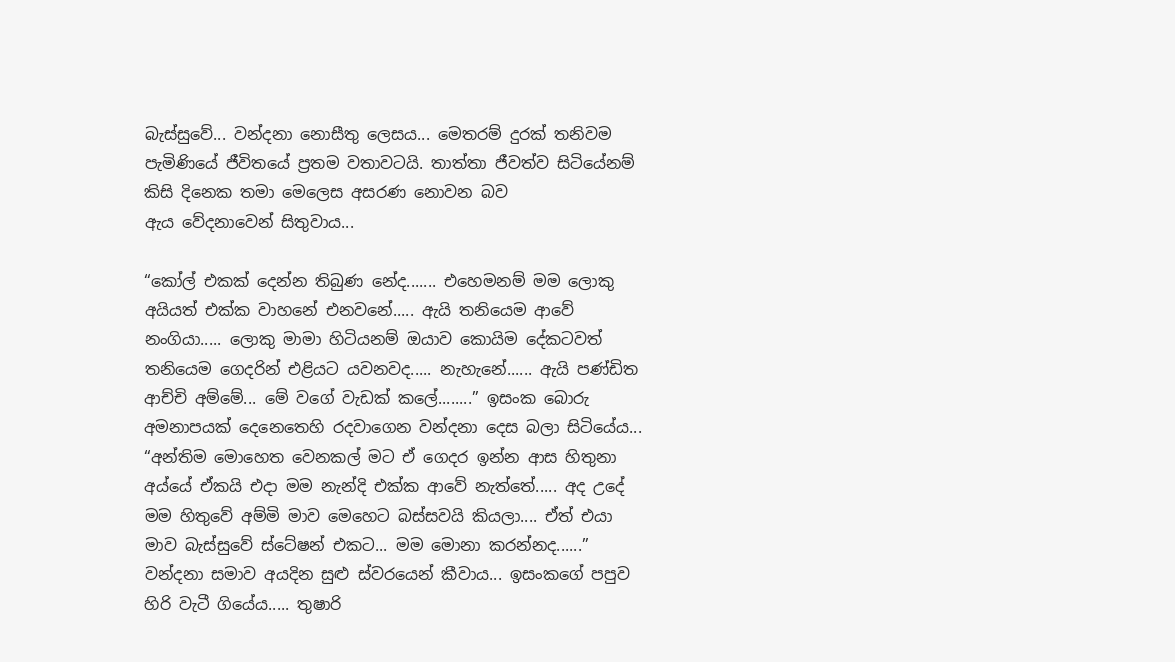බැස්සුවේ... වන්දනා නොසීතු ලෙසය... මෙතරම් දුරක් තනිවම  පැමිණියේ ජීවිතයේ ප්‍රතම වතාවටයි. තාත්තා ජීවත්ව සිටියේනම් කිසි දිනෙක තමා මෙලෙස අසරණ නොවන බව ඇය ‍වේදනාවෙන් සිතුවාය...

“කෝල් එකක් දෙන්න තිබුණ නේද....... එහෙමනම් මම ලොකු අයියත් එක්ක වාහනේ එනවනේ..... ඇයි තනියෙම ආවේ නංගියා..... ලොකු මාමා හිටියනම් ඔයාව කොයිම දේකටවත් තනියෙම ගෙදරින් එළියට යවනවද..... නැහැනේ...... ඇයි පණ්ඩිත ආච්චි අම්මේ... මේ වගේ වැඩක් කලේ........” ඉසංක බොරු අමනාපයක් දෙනෙතෙහි රදවාගෙන වන්දනා දෙස බලා සිටියේය...
“අන්තිම මොහෙත වෙනකල් මට ඒ ගෙදර ඉන්න ආස හිතුනා අය්යේ ඒකයි එදා මම නැන්දි එක්ක ආවේ නැත්තේ..... අද උදේ මම හිතුවේ අම්මි මාව මෙහෙට බස්සවයි කියලා.... ඒත් එයා මාව බැස්සුවේ ස්ටේෂන් එකට... මම මොනා කරන්නද......” වන්දනා සමාව අයදින සුළු ස්වරයෙන් කීවාය... ඉසංකගේ පපුව හිරි වැටී ගියේය..... තුෂාරි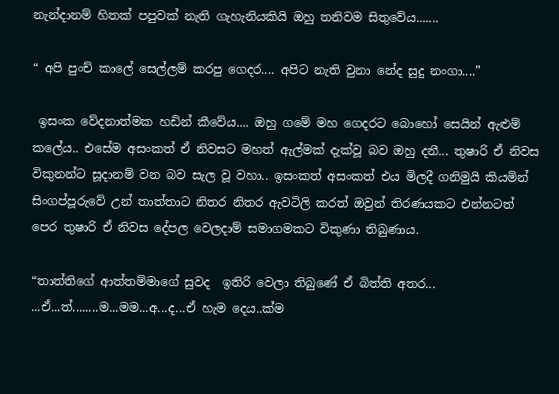නැන්දානම් හිතක් පපුවක් නැති ගැහැනියකියි ඔහු තනිවම සිතුවේය.......

“ අපි පුංච් කාලේ සෙල්ලම් කරපු ගෙදර.... අපිට නැති වුනා නේද සුදු නංගා....”

 ඉසංක වේදනාත්මක හඩින් කීවේය.... ඔහු ගමේ මහ ගෙදරට බොහෝ සෙයින් ඇළුම් කලේය.. එසේම අසංකත් ඒ නිවසට මහත් ඇල්මක් දැක්වූ බව ඔහු දනී... තුෂාරි ඒ නිවස විකුනන්ට සූදානම් වන බව සැල වූ වහා.. ඉසංකත් අසංකත් එය මිලදී ගනිමුයි කියමින් සිංගප්පූරුවේ උන් තාත්තාට නිතර නිතර ඇවටිලි කරත් ඔවුන් තිරණයකට එන්නටත් පෙර තුෂාරි ඒ නිවස දේපල වෙලදාම් සමාගමකට විකුණා තිබුණාය.

“තාත්තිගේ ආත්තම්මාගේ සුවද  ඉතිරි වෙලා තිබුණේ ඒ බිත්ති අතර... ...ඒ...ත්........ම...මම...අ...ද...ඒ හැම දෙය..ක්ම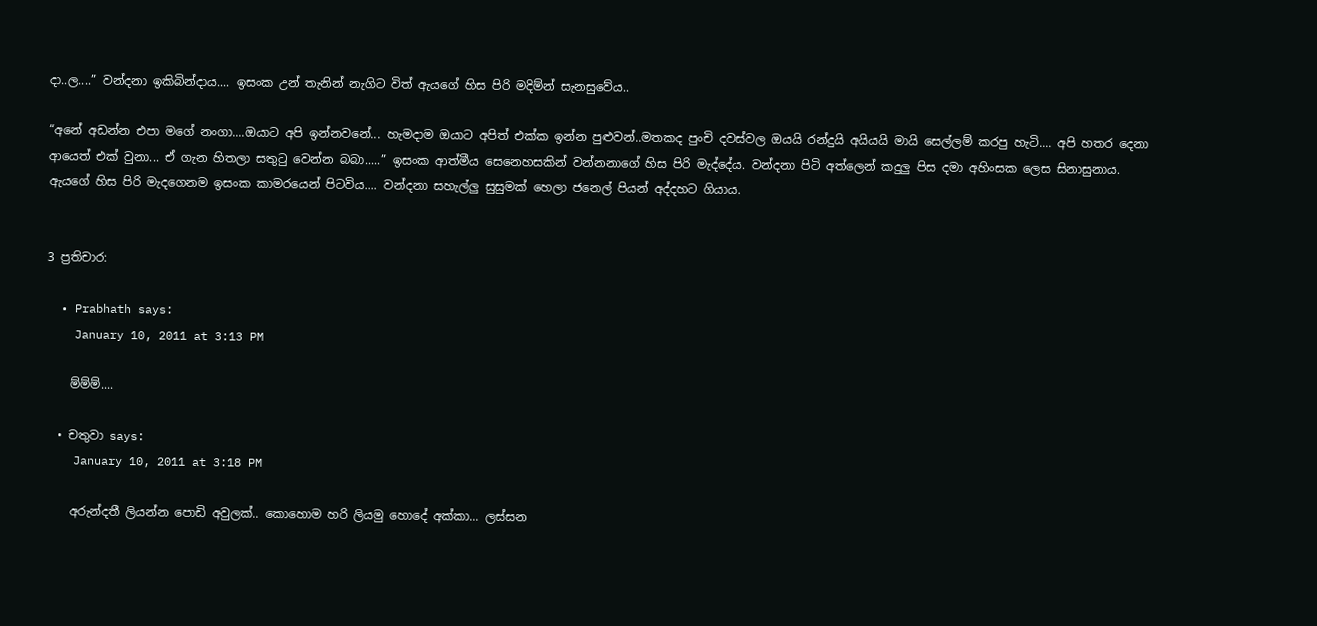දා..ල....” වන්දනා ඉකිබින්දාය.... ඉසංක උන් තැනින් නැගිට විත් ඇයගේ හිස පිරි මදිම්න් සැනසුවේය..

“අනේ අඩන්න එපා මගේ නංගා....ඔයාට අපි ඉන්නවනේ... හැමදාම ඔයාට අපිත් එක්ක ඉන්න පුළුවන්..මතකද පුංචි දවස්වල ඔයයි රන්දුයි අයියයි මායි සෙල්ලම් කරපු හැටි.... අපි හතර දෙනා ආයෙත් එක් වුනා... ඒ ගැන හිතලා සතුටු වෙන්න බබා.....” ඉසංක ආත්මීය සෙනෙහසකින් වන්නනාගේ හිස පිරි මැද්දේය. වන්දනා පිටි අත්ලෙන් කදුලු පිස දමා අහිංසක ලෙස සිනාසුනාය.
ඇයගේ හිස පිරි මැදගෙනම ඉසංක කාමරයෙන් පිටවිය.... වන්දනා සහැල්ලු සුසුමක් හෙලා ජනෙල් පියන් අද්දහට ගියාය.


3 ප්‍රතිචාර:

  • Prabhath says:
    January 10, 2011 at 3:13 PM

    ම්ම්ම්....

  • චතුවා says:
    January 10, 2011 at 3:18 PM

    අරුන්දතී ලියන්න පොඩි අවුලක්.. කොහොම හරි ලියමු හො‍දේ අක්කා... ලස්සන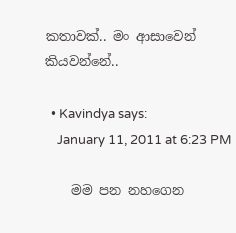කතාවක්.. මං ආසාවෙන් කියවන්නේ..

  • Kavindya says:
    January 11, 2011 at 6:23 PM

    මම පන නහගෙන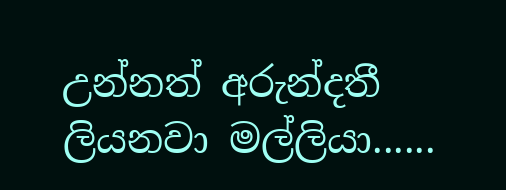උන්නත් අරුන්දතී ලියනවා මල්ලියා......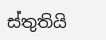ස්තුතියි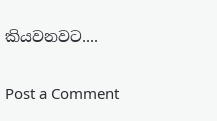කියවනවට....

Post a Comment